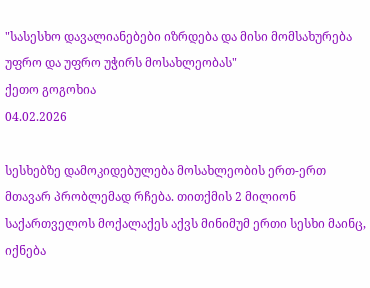"სასესხო დავალიანებები იზრდება და მისი მომსახურება უფრო და უფრო უჭირს მოსახლეობას"
ქეთო გოგოხია
04.02.2026

სესხებზე დამოკიდებულება მოსახლეობის ერთ-ერთ მთავარ პრობლემად რჩება. თითქმის 2 მილიონ საქართველოს მოქალაქეს აქვს მინიმუმ ერთი სესხი მაინც, იქნება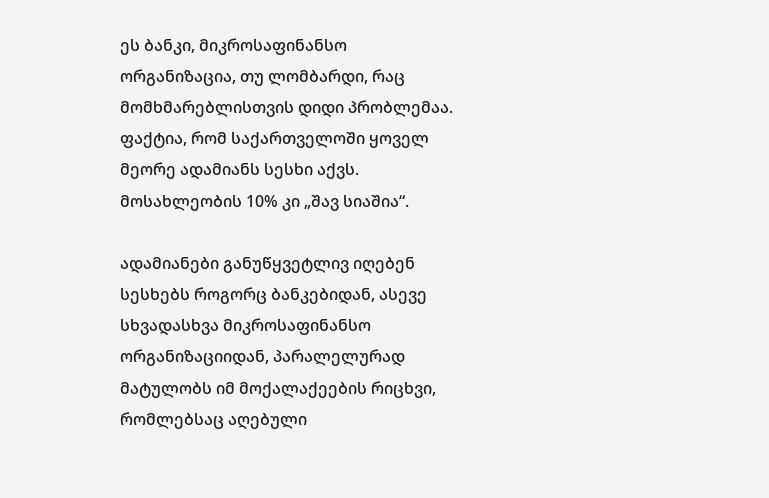ეს ბანკი, მიკროსაფინანსო ორგანიზაცია, თუ ლომბარდი, რაც მომხმარებლისთვის დიდი პრობლემაა.  ფაქტია, რომ საქართველოში ყოველ მეორე ადამიანს სესხი აქვს. მოსახლეობის 10% კი „შავ სიაშია“.

ადამიანები განუწყვეტლივ იღებენ სესხებს როგორც ბანკებიდან, ასევე სხვადასხვა მიკროსაფინანსო ორგანიზაციიდან, პარალელურად მატულობს იმ მოქალაქეების რიცხვი, რომლებსაც აღებული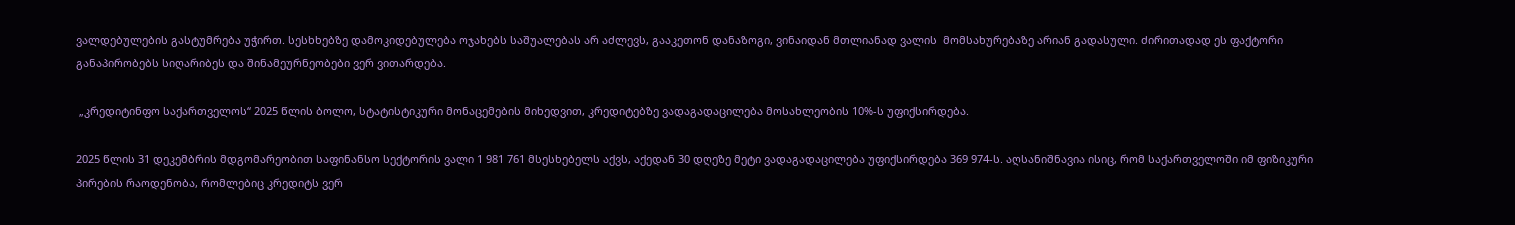ვალდებულების გასტუმრება უჭირთ. სესხხებზე დამოკიდებულება ოჯახებს საშუალებას არ აძლევს, გააკეთონ დანაზოგი, ვინაიდან მთლიანად ვალის  მომსახურებაზე არიან გადასული. ძირითადად ეს ფაქტორი განაპირობებს სიღარიბეს და შინამეურნეობები ვერ ვითარდება.

 „კრედიტინფო საქართველოს“ 2025 წლის ბოლო, სტატისტიკური მონაცემების მიხედვით, კრედიტებზე ვადაგადაცილება მოსახლეობის 10%-ს უფიქსირდება.

2025 წლის 31 დეკემბრის მდგომარეობით საფინანსო სექტორის ვალი 1 981 761 მსესხებელს აქვს, აქედან 30 დღეზე მეტი ვადაგადაცილება უფიქსირდება 369 974-ს. აღსანიშნავია ისიც, რომ საქართველოში იმ ფიზიკური პირების რაოდენობა, რომლებიც კრედიტს ვერ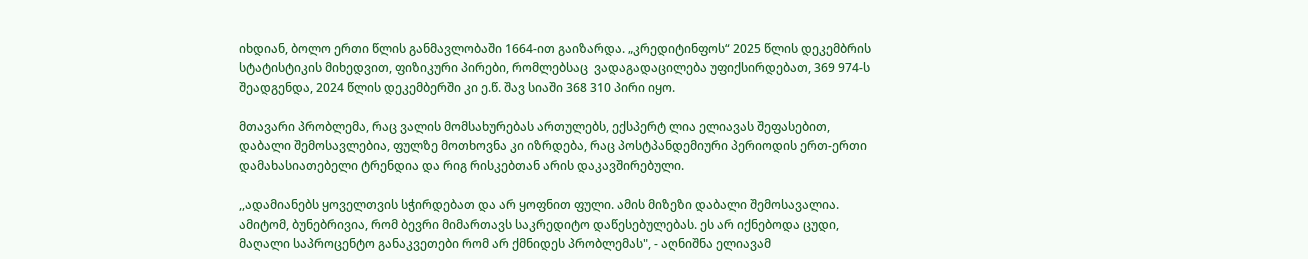იხდიან, ბოლო ერთი წლის განმავლობაში 1664-ით გაიზარდა. „კრედიტინფოს“ 2025 წლის დეკემბრის სტატისტიკის მიხედვით, ფიზიკური პირები, რომლებსაც  ვადაგადაცილება უფიქსირდებათ, 369 974-ს შეადგენდა, 2024 წლის დეკემბერში კი ე.წ. შავ სიაში 368 310 პირი იყო.

მთავარი პრობლემა, რაც ვალის მომსახურებას ართულებს, ექსპერტ ლია ელიავას შეფასებით, დაბალი შემოსავლებია, ფულზე მოთხოვნა კი იზრდება, რაც პოსტპანდემიური პერიოდის ერთ-ერთი დამახასიათებელი ტრენდია და რიგ რისკებთან არის დაკავშირებული.

,,ადამიანებს ყოველთვის სჭირდებათ და არ ყოფნით ფული. ამის მიზეზი დაბალი შემოსავალია. ამიტომ, ბუნებრივია, რომ ბევრი მიმართავს საკრედიტო დაწესებულებას. ეს არ იქნებოდა ცუდი, მაღალი საპროცენტო განაკვეთები რომ არ ქმნიდეს პრობლემას", - აღნიშნა ელიავამ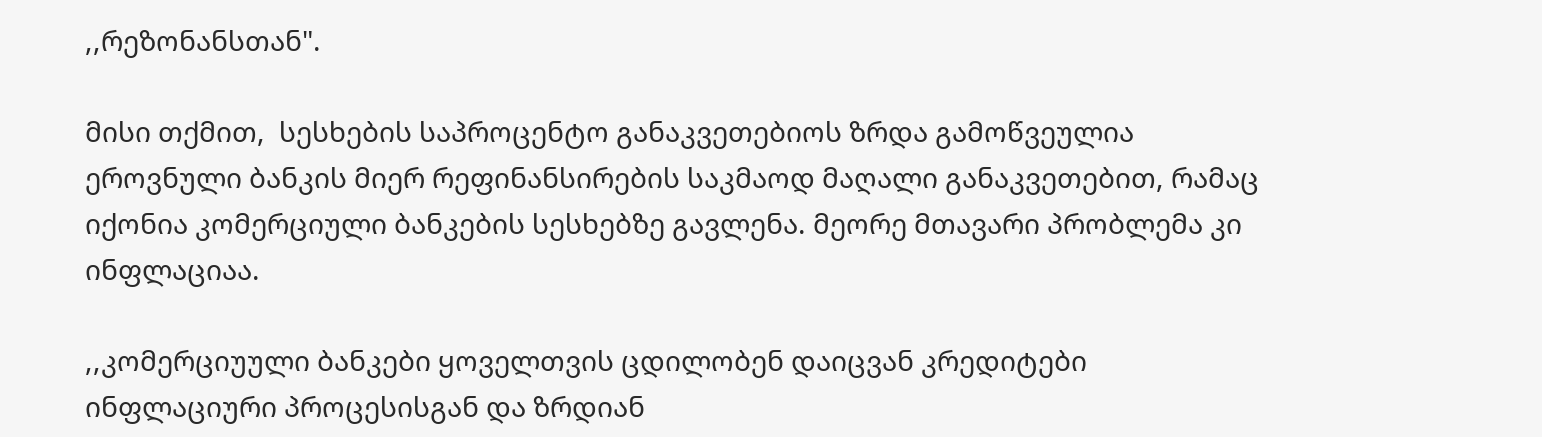,,რეზონანსთან".

მისი თქმით,  სესხების საპროცენტო განაკვეთებიოს ზრდა გამოწვეულია ეროვნული ბანკის მიერ რეფინანსირების საკმაოდ მაღალი განაკვეთებით, რამაც იქონია კომერციული ბანკების სესხებზე გავლენა. მეორე მთავარი პრობლემა კი ინფლაციაა.

,,კომერციუული ბანკები ყოველთვის ცდილობენ დაიცვან კრედიტები ინფლაციური პროცესისგან და ზრდიან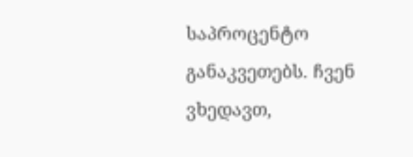საპროცენტო განაკვეთებს. ჩვენ ვხედავთ,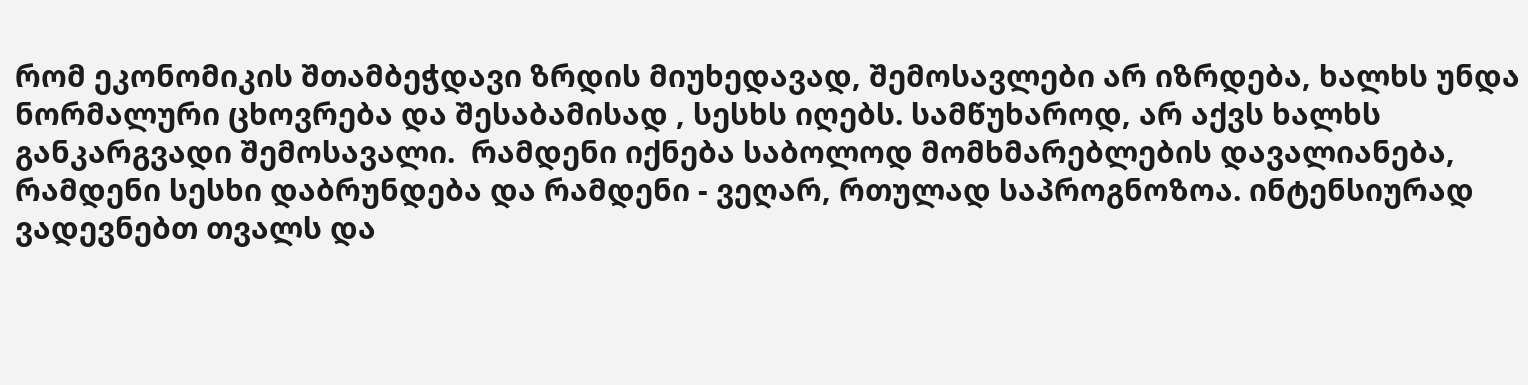რომ ეკონომიკის შთამბეჭდავი ზრდის მიუხედავად, შემოსავლები არ იზრდება, ხალხს უნდა ნორმალური ცხოვრება და შესაბამისად , სესხს იღებს. სამწუხაროდ, არ აქვს ხალხს განკარგვადი შემოსავალი.  რამდენი იქნება საბოლოდ მომხმარებლების დავალიანება, რამდენი სესხი დაბრუნდება და რამდენი - ვეღარ, რთულად საპროგნოზოა. ინტენსიურად ვადევნებთ თვალს და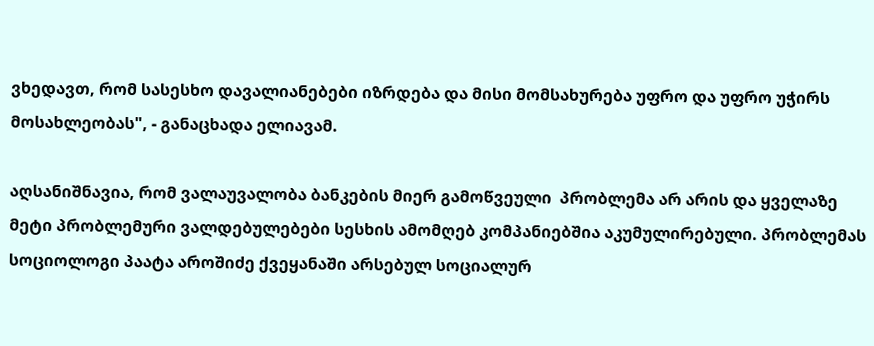ვხედავთ, რომ სასესხო დავალიანებები იზრდება და მისი მომსახურება უფრო და უფრო უჭირს მოსახლეობას", - განაცხადა ელიავამ.

აღსანიშნავია, რომ ვალაუვალობა ბანკების მიერ გამოწვეული  პრობლემა არ არის და ყველაზე  მეტი პრობლემური ვალდებულებები სესხის ამომღებ კომპანიებშია აკუმულირებული. პრობლემას სოციოლოგი პაატა აროშიძე ქვეყანაში არსებულ სოციალურ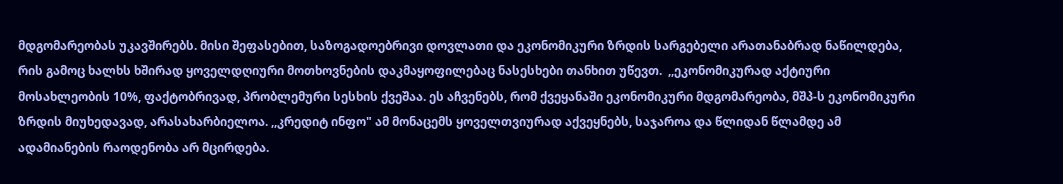მდგომარეობას უკავშირებს. მისი შეფასებით, საზოგადოებრივი დოვლათი და ეკონომიკური ზრდის სარგებელი არათანაბრად ნაწილდება, რის გამოც ხალხს ხშირად ყოველდღიური მოთხოვნების დაკმაყოფილებაც ნასესხები თანხით უწევთ.  ,,ეკონომიკურად აქტიური მოსახლეობის 10%, ფაქტობრივად, პრობლემური სესხის ქვეშაა. ეს აჩვენებს, რომ ქვეყანაში ეკონომიკური მდგომარეობა, მშპ-ს ეკონომიკური ზრდის მიუხედავად, არასახარბიელოა. ,,კრედიტ ინფო" ამ მონაცემს ყოველთვიურად აქვეყნებს, საჯაროა და წლიდან წლამდე ამ ადამიანების რაოდენობა არ მცირდება.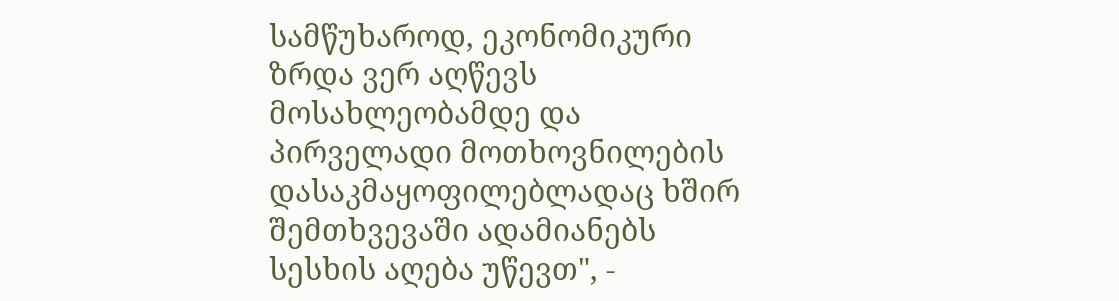სამწუხაროდ, ეკონომიკური ზრდა ვერ აღწევს მოსახლეობამდე და პირველადი მოთხოვნილების დასაკმაყოფილებლადაც ხშირ შემთხვევაში ადამიანებს სესხის აღება უწევთ", -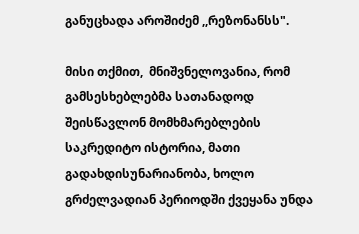განუცხადა აროშიძემ ,,რეზონანსს".

მისი თქმით,  მნიშვნელოვანია, რომ გამსესხებლებმა სათანადოდ შეისწავლონ მომხმარებლების საკრედიტო ისტორია, მათი გადახდისუნარიანობა, ხოლო გრძელვადიან პერიოდში ქვეყანა უნდა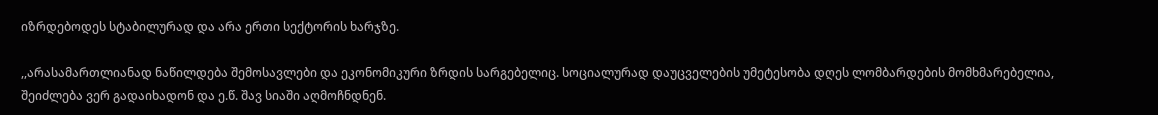იზრდებოდეს სტაბილურად და არა ერთი სექტორის ხარჯზე.

,,არასამართლიანად ნაწილდება შემოსავლები და ეკონომიკური ზრდის სარგებელიც. სოციალურად დაუცველების უმეტესობა დღეს ლომბარდების მომხმარებელია, შეიძლება ვერ გადაიხადონ და ე.წ. შავ სიაში აღმოჩნდნენ.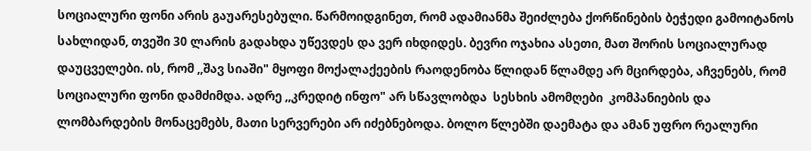სოციალური ფონი არის გაუარესებული. წარმოიდგინეთ, რომ ადამიანმა შეიძლება ქორწინების ბეჭედი გამოიტანოს სახლიდან, თვეში 30 ლარის გადახდა უწევდეს და ვერ იხდიდეს. ბევრი ოჯახია ასეთი, მათ შორის სოციალურად დაუცველები. ის, რომ ,,შავ სიაში" მყოფი მოქალაქეების რაოდენობა წლიდან წლამდე არ მცირდება, აჩვენებს, რომ სოციალური ფონი დამძიმდა. ადრე ,,კრედიტ ინფო" არ სწავლობდა  სესხის ამომღები  კომპანიების და ლომბარდების მონაცემებს, მათი სერვერები არ იძებნებოდა. ბოლო წლებში დაემატა და ამან უფრო რეალური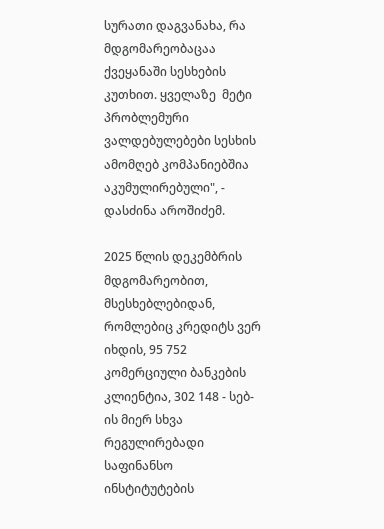სურათი დაგვანახა, რა მდგომარეობაცაა ქვეყანაში სესხების კუთხით. ყველაზე  მეტი პრობლემური ვალდებულებები სესხის ამომღებ კომპანიებშია აკუმულირებული", - დასძინა აროშიძემ.

2025 წლის დეკემბრის მდგომარეობით, მსესხებლებიდან, რომლებიც კრედიტს ვერ იხდის, 95 752 კომერციული ბანკების კლიენტია, 302 148 - სებ-ის მიერ სხვა რეგულირებადი საფინანსო ინსტიტუტების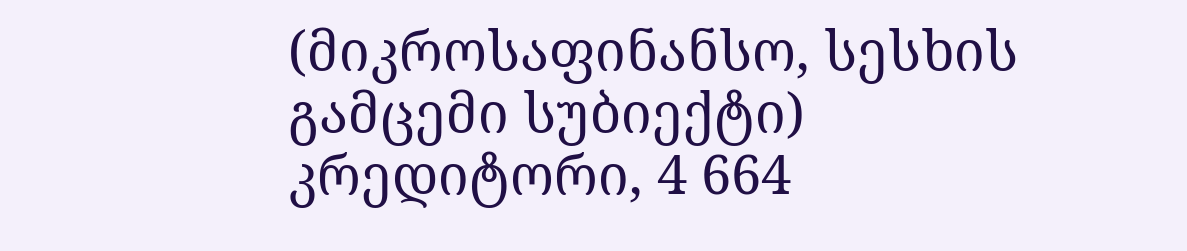(მიკროსაფინანსო, სესხის გამცემი სუბიექტი) კრედიტორი, 4 664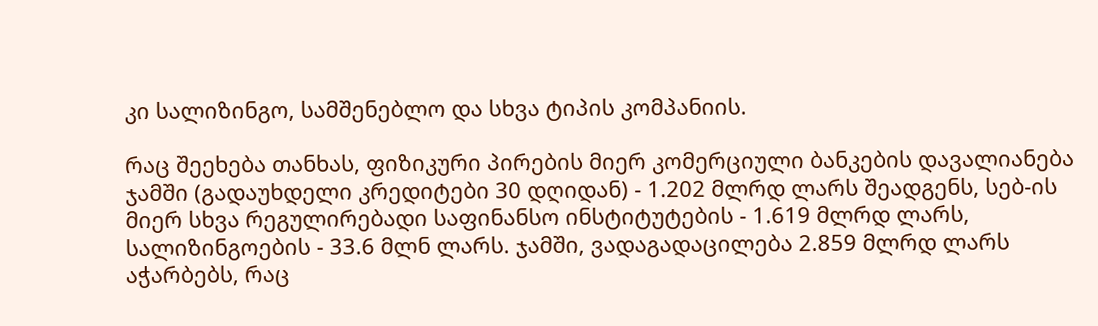კი სალიზინგო, სამშენებლო და სხვა ტიპის კომპანიის.

რაც შეეხება თანხას, ფიზიკური პირების მიერ კომერციული ბანკების დავალიანება ჯამში (გადაუხდელი კრედიტები 30 დღიდან) - 1.202 მლრდ ლარს შეადგენს, სებ-ის მიერ სხვა რეგულირებადი საფინანსო ინსტიტუტების - 1.619 მლრდ ლარს, სალიზინგოების - 33.6 მლნ ლარს. ჯამში, ვადაგადაცილება 2.859 მლრდ ლარს აჭარბებს, რაც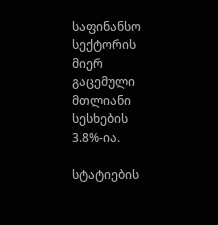საფინანსო სექტორის მიერ გაცემული მთლიანი სესხების 3.8%-ია.

სტატიების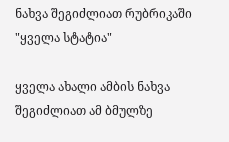ნახვა შეგიძლიათ რუბრიკაში "ყველა სტატია"

ყველა ახალი ამბის ნახვა შეგიძლიათ ამ ბმულზე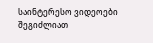საინტერესო ვიდეოები შეგიძლიათ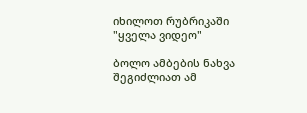იხილოთ რუბრიკაში "ყველა ვიდეო"

ბოლო ამბების ნახვა შეგიძლიათ ამ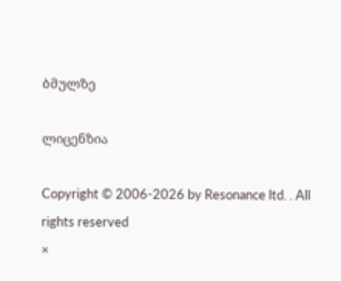ბმულზე

ლიცენზია

Copyright © 2006-2026 by Resonance ltd. . All rights reserved
×